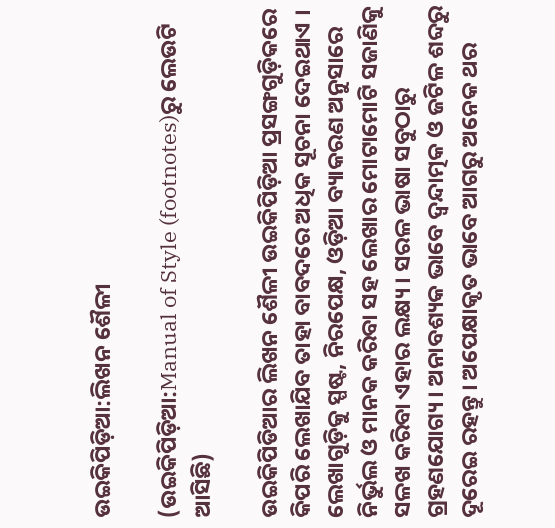ଉଇକିପିଡ଼ିଆ:ଲିଖନ ଶୈଳୀ

(ଉଇକିପିଡ଼ିଆ:Manual of Style (footnotes)ରୁ ଲେଉଟି ଆସିଛି)

ଉଇକିପିଡିଆର ଲିଖନ ଶୈଳୀ ଉଇକିପିଡ଼ିଆ ପ୍ରସଙ୍ଗଗୁଡ଼ିକରେ କିପରି ଲେଖାଯିବ ତାହା ବାବଦରେ ଅଧିକ ସୂଚନା ଦେଇଥାଏ । ଲେଖାଗୁଡ଼ିକୁ ସ୍ପଷ୍ଟ, ନିରପେକ୍ଷ, ଓଡ଼ିଆ ବ୍ୟାକରଣ ଅନୁସାରେ ନିର୍ଭୁଲ ଓ ମାନକ କରିବା ସହ ଲେଖାର ମୋଟାମୋଟି ସଜାଣିକୁ ସଳଖ କରିବା ଏହାର ଲକ୍ଷ୍ୟ । ସରଳ ଭାଷା ସବୁଠାରୁ ଗ୍ରହଣଯୋଗ୍ୟ । ଅନାବଶ୍ୟକ ଭାବେ ଦ୍ୱନ୍ଦାତ୍ମକ ଓ ଜଟିଳ ଶବ୍ଦରୁ ଦୂରେଇ ରହନ୍ତୁ । ଅପେକ୍ଷାକୃତ ଭାବେ ଆଗରୁ ଅନେକ ଥର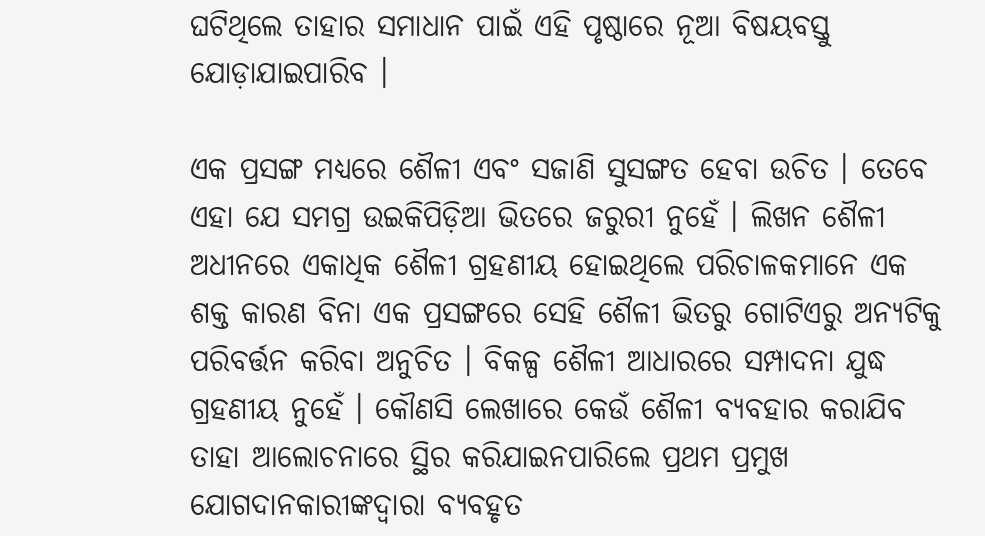ଘଟିଥିଲେ ତାହାର ସମାଧାନ ପାଇଁ ଏହି ପୃଷ୍ଠାରେ ନୂଆ ବିଷୟବସ୍ତୁ ଯୋଡ଼ାଯାଇପାରିବ ।

ଏକ ପ୍ରସଙ୍ଗ ମଧ୍ୟରେ ଶୈଳୀ ଏବଂ ସଜାଣି ସୁସଙ୍ଗତ ହେବା ଉଚିତ । ତେବେ ଏହା ଯେ ସମଗ୍ର ଉଇକିପିଡ଼ିଆ ଭିତରେ ଜରୁରୀ ନୁହେଁ । ଲିଖନ ଶୈଳୀ ଅଧୀନରେ ଏକାଧିକ ଶୈଳୀ ଗ୍ରହଣୀୟ ହୋଇଥିଲେ ପରିଚାଳକମାନେ ଏକ ଶକ୍ତ କାରଣ ବିନା ଏକ ପ୍ରସଙ୍ଗରେ ସେହି ଶୈଳୀ ଭିତରୁ ଗୋଟିଏରୁ ଅନ୍ୟଟିକୁ ପରିବର୍ତ୍ତନ କରିବା ଅନୁଚିତ । ବିକଳ୍ପ ଶୈଳୀ ଆଧାରରେ ସମ୍ପାଦନା ଯୁଦ୍ଧ ଗ୍ରହଣୀୟ ନୁହେଁ । କୌଣସି ଲେଖାରେ କେଉଁ ଶୈଳୀ ବ୍ୟବହାର କରାଯିବ ତାହା ଆଲୋଚନାରେ ସ୍ଥିର କରିଯାଇନପାରିଲେ ପ୍ରଥମ ପ୍ରମୁଖ ଯୋଗଦାନକାରୀଙ୍କଦ୍ୱାରା ବ୍ୟବହୃତ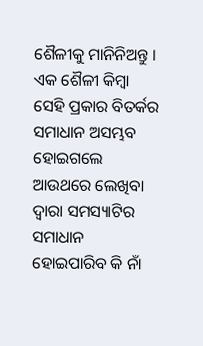ଶୈଳୀକୁ ମାନିନିଅନ୍ତୁ । ଏକ ଶୈଳୀ କିମ୍ବା ସେହି ପ୍ରକାର ବିତର୍କର ସମାଧାନ ଅସମ୍ଭବ ହୋଇଗଲେ ଆଉଥରେ ଲେଖିବା ଦ୍ୱାରା ସମସ୍ୟାଟିର ସମାଧାନ ହୋଇପାରିବ କି ନାଁ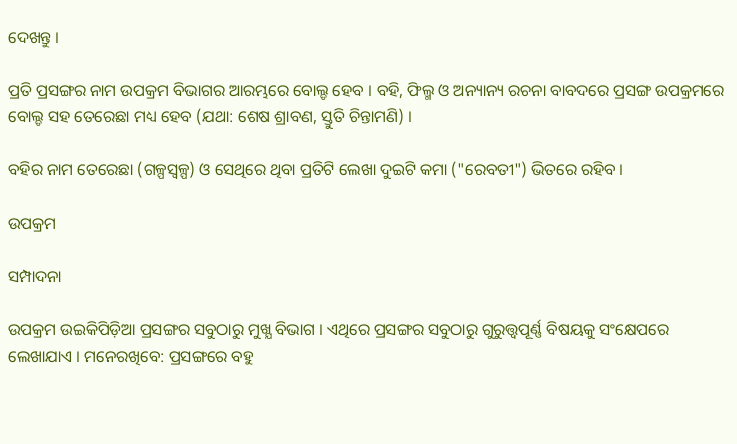ଦେଖନ୍ତୁ ।

ପ୍ରତି ପ୍ରସଙ୍ଗର ନାମ ଉପକ୍ରମ ବିଭାଗର ଆରମ୍ଭରେ ବୋଲ୍ଡ ହେବ । ବହି, ଫିଲ୍ମ ଓ ଅନ୍ୟାନ୍ୟ ରଚନା ବାବଦରେ ପ୍ରସଙ୍ଗ ଉପକ୍ରମରେ ବୋଲ୍ଡ ସହ ତେରେଛା ମଧ୍ୟ ହେବ (ଯଥା: ଶେଷ ଶ୍ରାବଣ, ସ୍ତୁତି ଚିନ୍ତାମଣି) ।

ବହିର ନାମ ତେରେଛା (ଗଳ୍ପସ୍ୱଳ୍ପ) ଓ ସେଥିରେ ଥିବା ପ୍ରତିଟି ଲେଖା ଦୁଇଟି କମା ("ରେବତୀ") ଭିତରେ ରହିବ ।

ଉପକ୍ରମ

ସମ୍ପାଦନା

ଉପକ୍ରମ ଉଇକିପିଡ଼ିଆ ପ୍ରସଙ୍ଗର ସବୁଠାରୁ ମୁଖ୍ଯ ବିଭାଗ । ଏଥିରେ ପ୍ରସଙ୍ଗର ସବୁଠାରୁ ଗୁରୁତ୍ତ୍ୱପୂର୍ଣ୍ଣ ବିଷୟକୁ ସଂକ୍ଷେପରେ ଲେଖାଯାଏ । ମନେରଖିବେ: ପ୍ରସଙ୍ଗରେ ବହୁ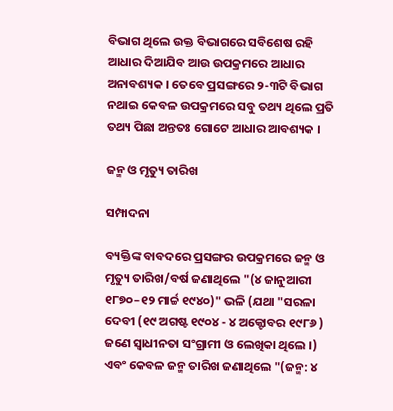ବିଭାଗ ଥିଲେ ଉକ୍ତ ବିଭାଗରେ ସବିଶେଷ ରହି ଆଧାର ଦିଆଯିବ ଆଉ ଉପକ୍ରମରେ ଆଧାର ଅନାବଶ୍ୟକ । ତେବେ ପ୍ରସଙ୍ଗରେ ୨-୩ଟି ବିଭାଗ ନଥାଇ କେବଳ ଉପକ୍ରମରେ ସବୁ ତଥ୍ୟ ଥିଲେ ପ୍ରତି ତଥ୍ୟ ପିଛା ଅନ୍ତତଃ ଗୋଟେ ଆଧାର ଆବଶ୍ୟକ ।

ଜନ୍ମ ଓ ମୃତ୍ୟୁ ତାରିଖ

ସମ୍ପାଦନା

ବ୍ୟକ୍ତିଙ୍କ ବାବଦରେ ପ୍ରସଙ୍ଗର ଉପକ୍ରମରେ ଜନ୍ମ ଓ ମୃତ୍ୟୁ ତାରିଖ/ବର୍ଷ ଜଣାଥିଲେ "(୪ ଜାନୁଆରୀ ୧୮୭୦–୧୨ ମାର୍ଚ୍ଚ ୧୯୪୦)" ଭଳି (ଯଥା "ସରଳା ଦେବୀ (୧୯ ଅଗଷ୍ଟ ୧୯୦୪ - ୪ ଅକ୍ଟୋବର ୧୯୮୬ ) ଜଣେ ସ୍ୱାଧୀନତା ସଂଗ୍ରାମୀ ଓ ଲେଖିକା ଥିଲେ ।) ଏବଂ କେବଳ ଜନ୍ମ ତାରିଖ ଜଣାଥିଲେ "(ଜନ୍ମ: ୪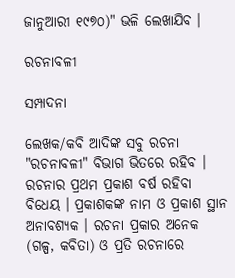ଜାନୁଆରୀ ୧୯୭୦)" ଭଳି ଲେଖାଯିବ ।

ରଚନାବଳୀ

ସମ୍ପାଦନା

ଲେଖକ/କବି ଆଦିଙ୍କ ସବୁ ରଚନା "ରଚନାବଳୀ" ବିଭାଗ ଭିତରେ ରହିବ । ରଚନାର ପ୍ରଥମ ପ୍ରକାଶ ବର୍ଷ ରହିବା ବିଧେୟ । ପ୍ରକାଶକଙ୍କ ନାମ ଓ ପ୍ରକାଶ ସ୍ଥାନ ଅନାବଶ୍ୟକ । ରଚନା ପ୍ରକାର ଅନେକ (ଗଳ୍ପ, କବିତା) ଓ ପ୍ରତି ରଚନାରେ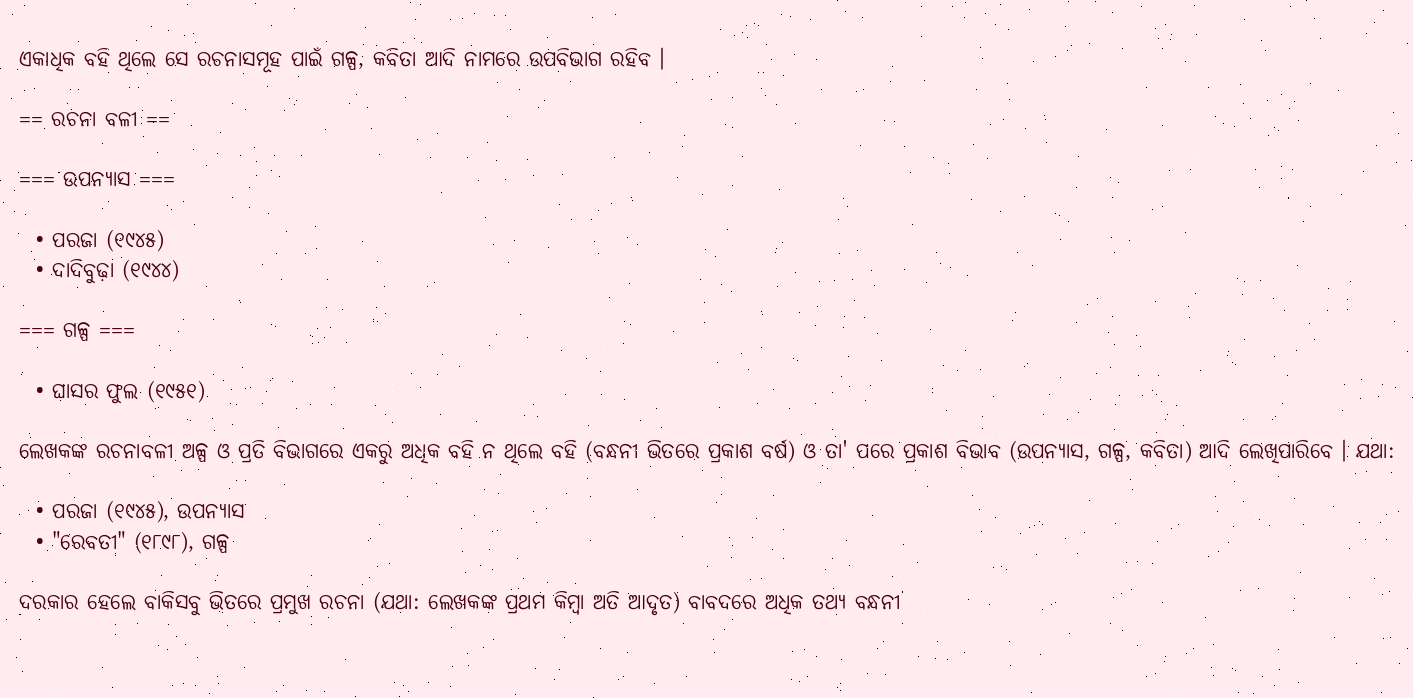ଏକାଧିକ ବହି ଥିଲେ ସେ ରଚନାସମୂହ ପାଇଁ ଗଳ୍ପ, କବିତା ଆଦି ନାମରେ ଉପବିଭାଗ ରହିବ ।

== ରଚନା ବଳୀ ==

=== ଉପନ୍ୟାସ ===

  • ପରଜା (୧୯୪୫)
  • ଦାଦିବୁଢ଼ା (୧୯୪୪)

=== ଗଳ୍ପ ===

  • ଘାସର ଫୁଲ (୧୯୫୧)

ଲେଖକଙ୍କ ରଚନାବଳୀ ଅଳ୍ପ ଓ ପ୍ରତି ବିଭାଗରେ ଏକରୁ ଅଧିକ ବହି ନ ଥିଲେ ବହି (ବନ୍ଧନୀ ଭିତରେ ପ୍ରକାଶ ବର୍ଷ) ଓ ତା' ପରେ ପ୍ରକାଶ ବିଭାବ (ଉପନ୍ୟାସ, ଗଳ୍ପ, କବିତା) ଆଦି ଲେଖିପାରିବେ । ଯଥା:

  • ପରଜା (୧୯୪୫), ଉପନ୍ୟାସ
  • "ରେବତୀ" (୧୮୯୮), ଗଳ୍ପ

ଦରକାର ହେଲେ ବାକିସବୁ ଭିତରେ ପ୍ରମୁଖ ରଚନା (ଯଥା: ଲେଖକଙ୍କ ପ୍ରଥମ କିମ୍ବା ଅତି ଆଦୃତ) ବାବଦରେ ଅଧିକ ତଥ୍ୟ ବନ୍ଧନୀ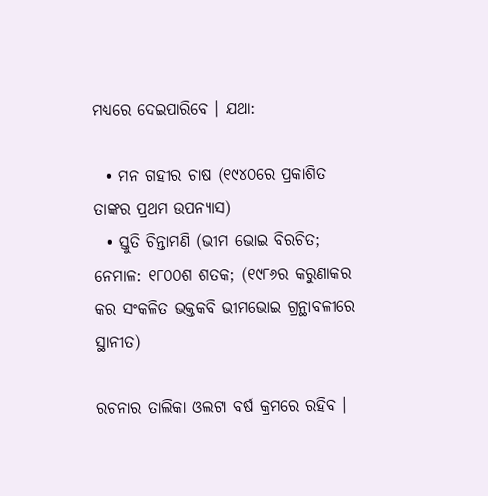ମଧ୍ୟରେ ଦେଇପାରିବେ । ଯଥା:

  • ମନ ଗହୀର ଚାଷ (୧୯୪୦ରେ ପ୍ରକାଶିତ ତାଙ୍କର ପ୍ରଥମ ଉପନ୍ୟାସ)
  • ସ୍ତୁତି ଚିନ୍ତାମଣି (ଭୀମ ଭୋଇ ବିରଚିତ; ନେମାଳ: ୧୮୦୦ଶ ଶତକ; (୧୯୮୬ର କରୁଣାକର କର ସଂକଳିତ ଭକ୍ତକବି ଭୀମଭୋଇ ଗ୍ରନ୍ଥାବଳୀରେ ସ୍ଥାନୀତ)

ରଚନାର ତାଲିକା ଓଲଟା ବର୍ଷ କ୍ରମରେ ରହିବ ।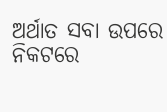ଅର୍ଥାତ ସବା ଉପରେ ନିକଟରେ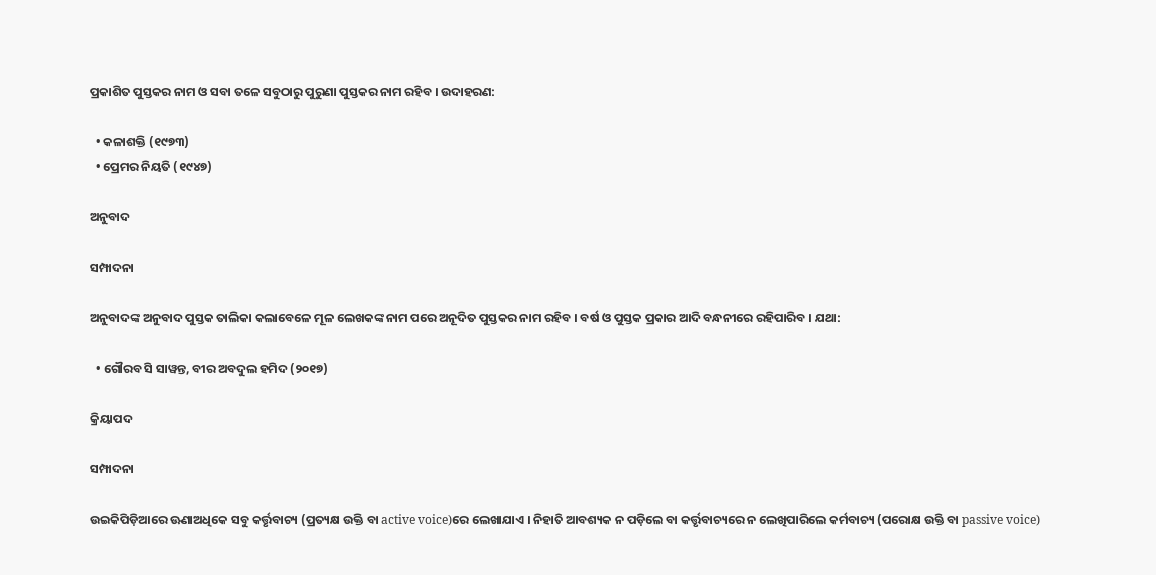ପ୍ରକାଶିତ ପୁସ୍ତକର ନାମ ଓ ସବା ତଳେ ସବୁଠାରୁ ପୁରୁଣା ପୁସ୍ତକର ନାମ ରହିବ । ଉଦାହରଣ:

  • କଳାଶକ୍ତି (୧୯୭୩)
  • ପ୍ରେମର ନିୟତି (୧୯୪୭)

ଅନୁବାଦ

ସମ୍ପାଦନା

ଅନୁବାଦଙ୍କ ଅନୁବାଦ ପୁସ୍ତକ ତାଲିକା କଲାବେଳେ ମୂଳ ଲେଖକଙ୍କ ନାମ ପରେ ଅନୂଦିତ ପୁସ୍ତକର ନାମ ରହିବ । ବର୍ଷ ଓ ପୁସ୍ତକ ପ୍ରକାର ଆଦି ବନ୍ଧନୀରେ ରହିପାରିବ । ଯଥା:

  • ଗୌରବ ସି ସାୱନ୍ତ, ବୀର ଅବଦୁଲ ହମିଦ (୨୦୧୭)

କ୍ରିୟାପଦ

ସମ୍ପାଦନା

ଉଇକିପିଡ଼ିଆରେ ଊଣାଅଧିକେ ସବୁ କର୍ତ୍ତୃବାଚ୍ୟ (ପ୍ରତ୍ୟକ୍ଷ ଉକ୍ତି ବା active voice)ରେ ଲେଖାଯାଏ । ନିହାତି ଆବଶ୍ୟକ ନ ପଡ଼ିଲେ ବା କର୍ତ୍ତୃବାଚ୍ୟରେ ନ ଲେଖିପାରିଲେ କର୍ମବାଚ୍ୟ (ପରୋକ୍ଷ ଉକ୍ତି ବା passive voice)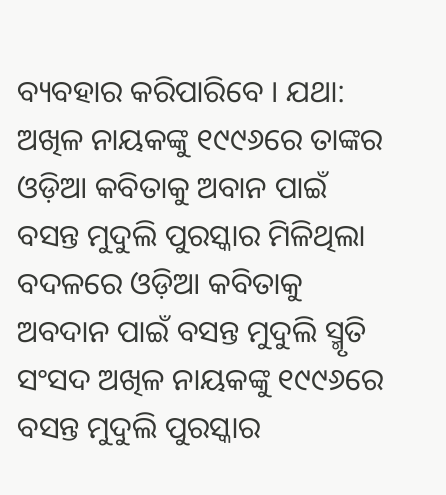ବ୍ୟବହାର କରିପାରିବେ । ଯଥା: ଅଖିଳ ନାୟକଙ୍କୁ ୧୯୯୬ରେ ତାଙ୍କର ଓଡ଼ିଆ କବିତାକୁ ଅବାନ ପାଇଁ ବସନ୍ତ ମୁଦୁଲି ପୁରସ୍କାର ମିଳିଥିଲା ବଦଳରେ ଓଡ଼ିଆ କବିତାକୁ ଅବଦାନ ପାଇଁ ବସନ୍ତ ମୁଦୁଲି ସ୍ମୃତି ସଂସଦ ଅଖିଳ ନାୟକଙ୍କୁ ୧୯୯୬ରେ ବସନ୍ତ ମୁଦୁଲି ପୁରସ୍କାର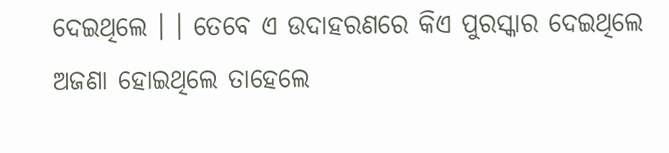ଦେଇଥିଲେ । । ତେବେ ଏ ଉଦାହରଣରେ କିଏ ପୁରସ୍କାର ଦେଇଥିଲେ ଅଜଣା ହୋଇଥିଲେ ତାହେଲେ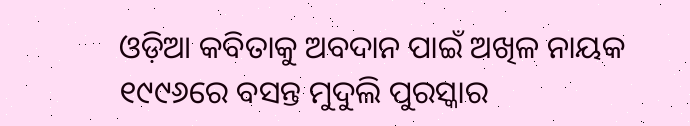ଓଡ଼ିଆ କବିତାକୁ ଅବଦାନ ପାଇଁ ଅଖିଳ ନାୟକ ୧୯୯୬ରେ ବସନ୍ତ ମୁଦୁଲି ପୁରସ୍କାର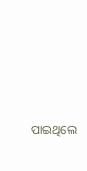ପାଇଥିଲେ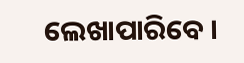ଲେଖାପାରିବେ ।